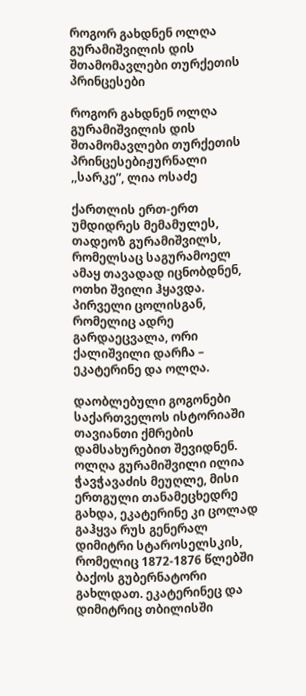როგორ გახდნენ ოლღა გურამიშვილის დის შთამომავლები თურქეთის პრინცესები

როგორ გახდნენ ოლღა გურამიშვილის დის შთამომავლები თურქეთის პრინცესებიჟურნალი ,,სარკე”, ლია ოსაძე

ქართლის ერთ-ერთ უმდიდრეს მემამულეს, თადეოზ გურამიშვილს, რომელსაც საგურამოელ ამაყ თავადად იცნობდნენ, ოთხი შვილი ჰყავდა. პირველი ცოლისგან, რომელიც ადრე გარდაეცვალა, ორი ქალიშვილი დარჩა – ეკატერინე და ოლღა.

დაობლებული გოგონები საქართველოს ისტორიაში თავიანთი ქმრების დამსახურებით შევიდნენ. ოლღა გურამიშვილი ილია ჭავჭავაძის მეუღლე, მისი ერთგული თანამეცხედრე გახდა, ეკატერინე კი ცოლად გაჰყვა რუს გენერალ დიმიტრი სტაროსელსკის, რომელიც 1872-1876 წლებში ბაქოს გუბერნატორი გახლდათ. ეკატერინეც და დიმიტრიც თბილისში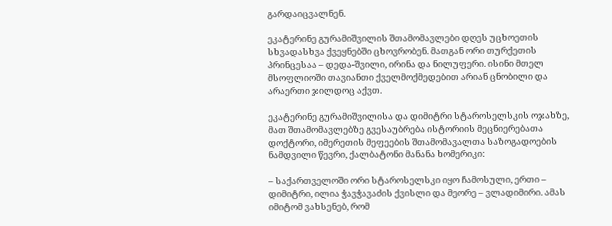გარდაიცვალნენ.

ეკატერინე გურამიშვილის შთამომავლები დღეს უცხოეთის სხვადასხვა ქვეყნებში ცხოვრობენ. მათგან ორი თურქეთის პრინცესაა – დედა-შვილი, ირინა და ნილუფერი. ისინი მთელ მსოფლიოში თავიანთი ქველმოქმედებით არიან ცნობილი და არაერთი ჯილდოც აქვთ.

ეკატერინე გურამიშვილისა და დიმიტრი სტაროსელსკის ოჯახზე, მათ შთამომავლებზე გვესაუბრება ისტორიის მეცნიერებათა დოქტორი, იმერეთის მეფეების შთამომავალთა საზოგადოების ნამდვილი წევრი, ქალბატონი მანანა ხომერიკი:

– საქართველოში ორი სტაროსელსკი იყო ჩამოსული, ერთი – დიმიტრი, ილია ჭავჭავაძის ქვისლი და მეორე – ვლადიმირი. ამას იმიტომ ვახსენებ, რომ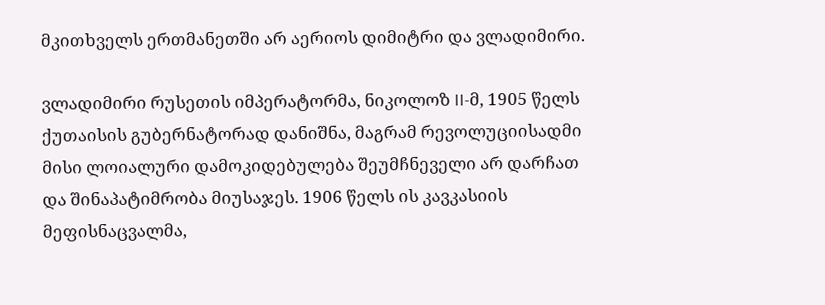მკითხველს ერთმანეთში არ აერიოს დიმიტრი და ვლადიმირი.

ვლადიმირი რუსეთის იმპერატორმა, ნიკოლოზ II-მ, 1905 წელს ქუთაისის გუბერნატორად დანიშნა, მაგრამ რევოლუციისადმი მისი ლოიალური დამოკიდებულება შეუმჩნეველი არ დარჩათ და შინაპატიმრობა მიუსაჯეს. 1906 წელს ის კავკასიის მეფისნაცვალმა,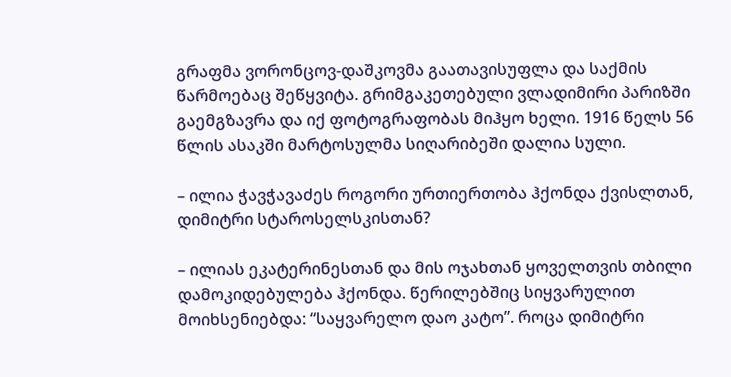გრაფმა ვორონცოვ-დაშკოვმა გაათავისუფლა და საქმის წარმოებაც შეწყვიტა. გრიმგაკეთებული ვლადიმირი პარიზში გაემგზავრა და იქ ფოტოგრაფობას მიჰყო ხელი. 1916 წელს 56 წლის ასაკში მარტოსულმა სიღარიბეში დალია სული.

– ილია ჭავჭავაძეს როგორი ურთიერთობა ჰქონდა ქვისლთან, დიმიტრი სტაროსელსკისთან?

– ილიას ეკატერინესთან და მის ოჯახთან ყოველთვის თბილი დამოკიდებულება ჰქონდა. წერილებშიც სიყვარულით მოიხსენიებდა: “საყვარელო დაო კატო”. როცა დიმიტრი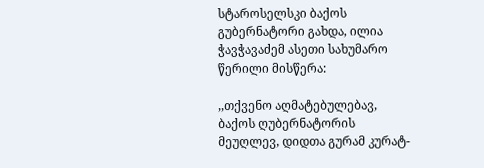სტაროსელსკი ბაქოს გუბერნატორი გახდა, ილია ჭავჭავაძემ ასეთი სახუმარო წერილი მისწერა:

,,თქვენო აღმატებულებავ, ბაქოს ღუბერნატორის მეუღლევ, დიდთა გურამ კურატ-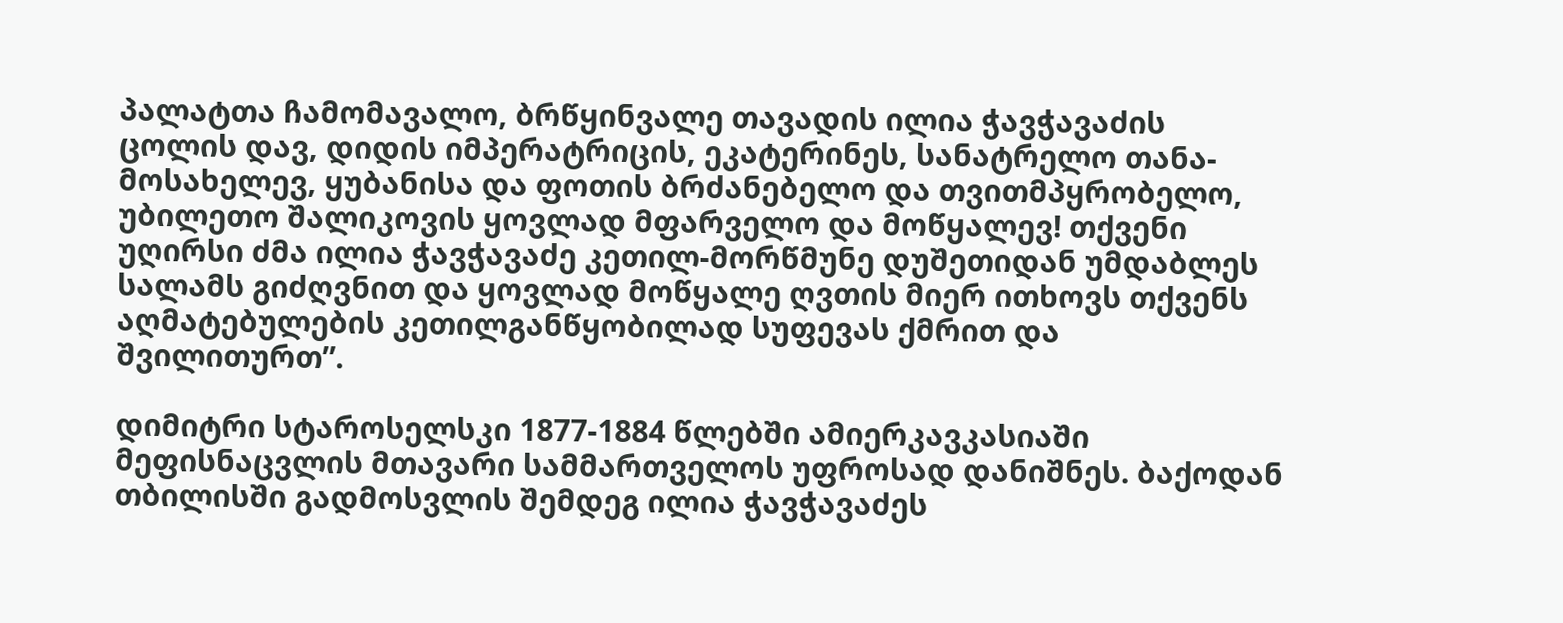პალატთა ჩამომავალო, ბრწყინვალე თავადის ილია ჭავჭავაძის ცოლის დავ, დიდის იმპერატრიცის, ეკატერინეს, სანატრელო თანა-მოსახელევ, ყუბანისა და ფოთის ბრძანებელო და თვითმპყრობელო, უბილეთო შალიკოვის ყოვლად მფარველო და მოწყალევ! თქვენი უღირსი ძმა ილია ჭავჭავაძე კეთილ-მორწმუნე დუშეთიდან უმდაბლეს სალამს გიძღვნით და ყოვლად მოწყალე ღვთის მიერ ითხოვს თქვენს აღმატებულების კეთილგანწყობილად სუფევას ქმრით და შვილითურთ”.

დიმიტრი სტაროსელსკი 1877-1884 წლებში ამიერკავკასიაში მეფისნაცვლის მთავარი სამმართველოს უფროსად დანიშნეს. ბაქოდან თბილისში გადმოსვლის შემდეგ ილია ჭავჭავაძეს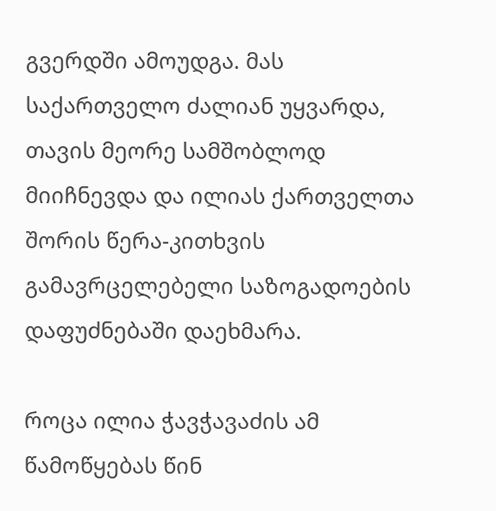გვერდში ამოუდგა. მას საქართველო ძალიან უყვარდა, თავის მეორე სამშობლოდ მიიჩნევდა და ილიას ქართველთა შორის წერა-კითხვის გამავრცელებელი საზოგადოების დაფუძნებაში დაეხმარა.

როცა ილია ჭავჭავაძის ამ წამოწყებას წინ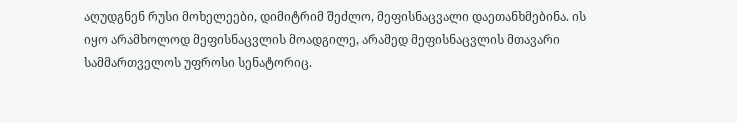აღუდგნენ რუსი მოხელეები, დიმიტრიმ შეძლო, მეფისნაცვალი დაეთანხმებინა. ის იყო არამხოლოდ მეფისნაცვლის მოადგილე, არამედ მეფისნაცვლის მთავარი სამმართველოს უფროსი სენატორიც.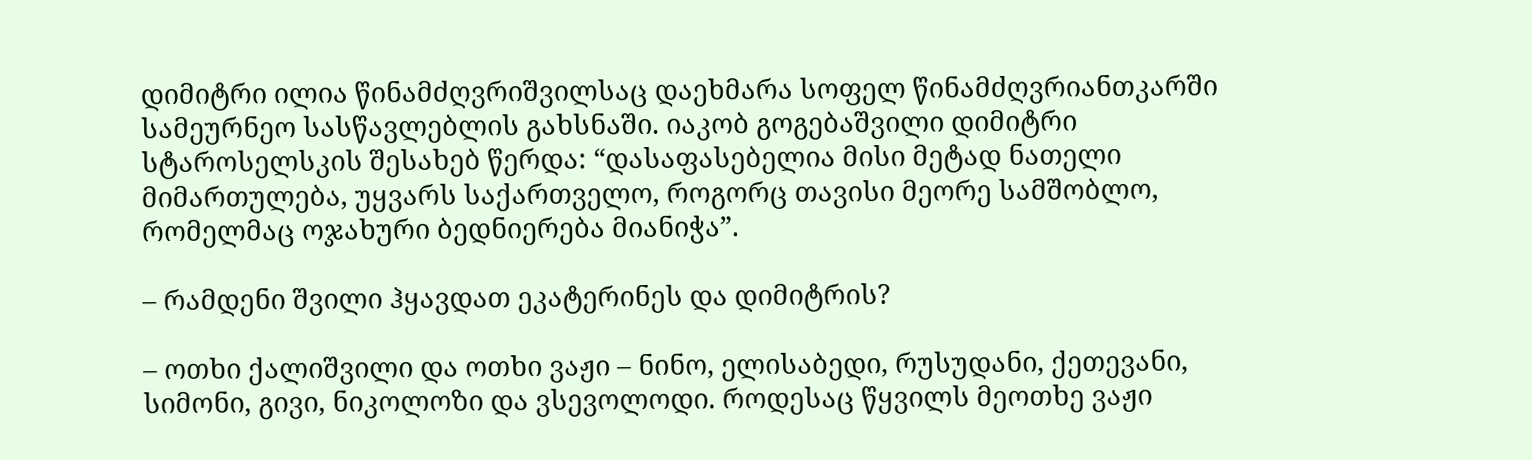დიმიტრი ილია წინამძღვრიშვილსაც დაეხმარა სოფელ წინამძღვრიანთკარში სამეურნეო სასწავლებლის გახსნაში. იაკობ გოგებაშვილი დიმიტრი სტაროსელსკის შესახებ წერდა: “დასაფასებელია მისი მეტად ნათელი მიმართულება, უყვარს საქართველო, როგორც თავისი მეორე სამშობლო, რომელმაც ოჯახური ბედნიერება მიანიჭა”.

– რამდენი შვილი ჰყავდათ ეკატერინეს და დიმიტრის?

– ოთხი ქალიშვილი და ოთხი ვაჟი – ნინო, ელისაბედი, რუსუდანი, ქეთევანი, სიმონი, გივი, ნიკოლოზი და ვსევოლოდი. როდესაც წყვილს მეოთხე ვაჟი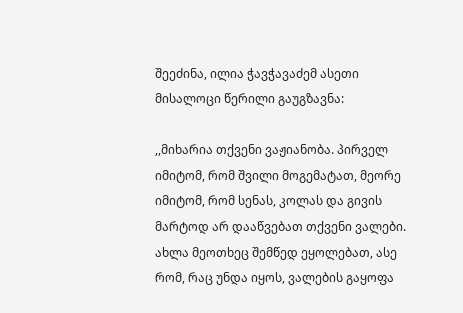შეეძინა, ილია ჭავჭავაძემ ასეთი მისალოცი წერილი გაუგზავნა:

,,მიხარია თქვენი ვაჟიანობა. პირველ იმიტომ, რომ შვილი მოგემატათ, მეორე იმიტომ, რომ სენას, კოლას და გივის მარტოდ არ დააწვებათ თქვენი ვალები. ახლა მეოთხეც შემწედ ეყოლებათ, ასე რომ, რაც უნდა იყოს, ვალების გაყოფა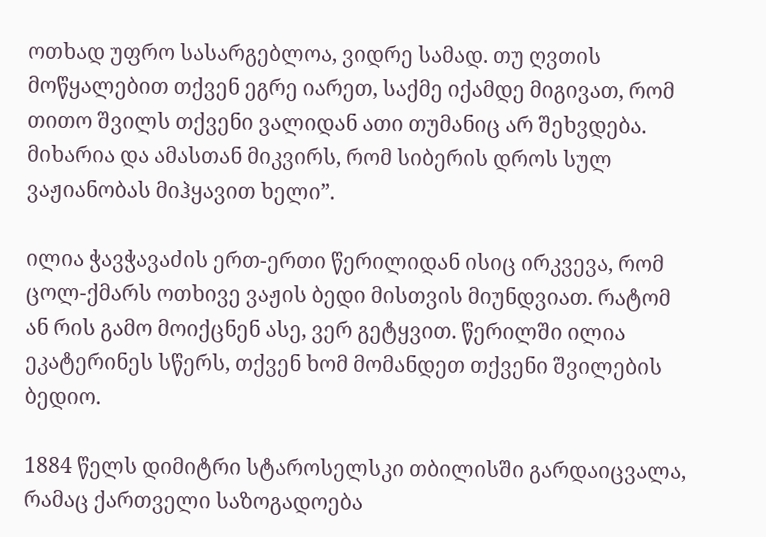ოთხად უფრო სასარგებლოა, ვიდრე სამად. თუ ღვთის მოწყალებით თქვენ ეგრე იარეთ, საქმე იქამდე მიგივათ, რომ თითო შვილს თქვენი ვალიდან ათი თუმანიც არ შეხვდება. მიხარია და ამასთან მიკვირს, რომ სიბერის დროს სულ ვაჟიანობას მიჰყავით ხელი”.

ილია ჭავჭავაძის ერთ-ერთი წერილიდან ისიც ირკვევა, რომ ცოლ-ქმარს ოთხივე ვაჟის ბედი მისთვის მიუნდვიათ. რატომ ან რის გამო მოიქცნენ ასე, ვერ გეტყვით. წერილში ილია ეკატერინეს სწერს, თქვენ ხომ მომანდეთ თქვენი შვილების ბედიო.

1884 წელს დიმიტრი სტაროსელსკი თბილისში გარდაიცვალა, რამაც ქართველი საზოგადოება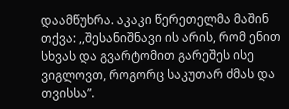დაამწუხრა. აკაკი წერეთელმა მაშინ თქვა: ,,შესანიშნავი ის არის, რომ ენით სხვას და გვარტომით გარეშეს ისე ვიგლოვთ, როგორც საკუთარ ძმას და თვისსა”.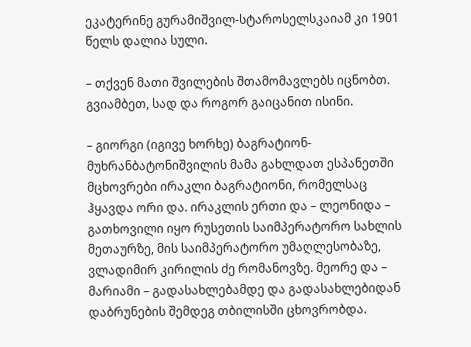ეკატერინე გურამიშვილ-სტაროსელსკაიამ კი 1901 წელს დალია სული.

– თქვენ მათი შვილების შთამომავლებს იცნობთ. გვიამბეთ, სად და როგორ გაიცანით ისინი.

– გიორგი (იგივე ხორხე) ბაგრატიონ-მუხრანბატონიშვილის მამა გახლდათ ესპანეთში მცხოვრები ირაკლი ბაგრატიონი, რომელსაც ჰყავდა ორი და. ირაკლის ერთი და – ლეონიდა – გათხოვილი იყო რუსეთის საიმპერატორო სახლის მეთაურზე, მის საიმპერატორო უმაღლესობაზე, ვლადიმირ კირილის ძე რომანოვზე. მეორე და – მარიამი – გადასახლებამდე და გადასახლებიდან დაბრუნების შემდეგ თბილისში ცხოვრობდა.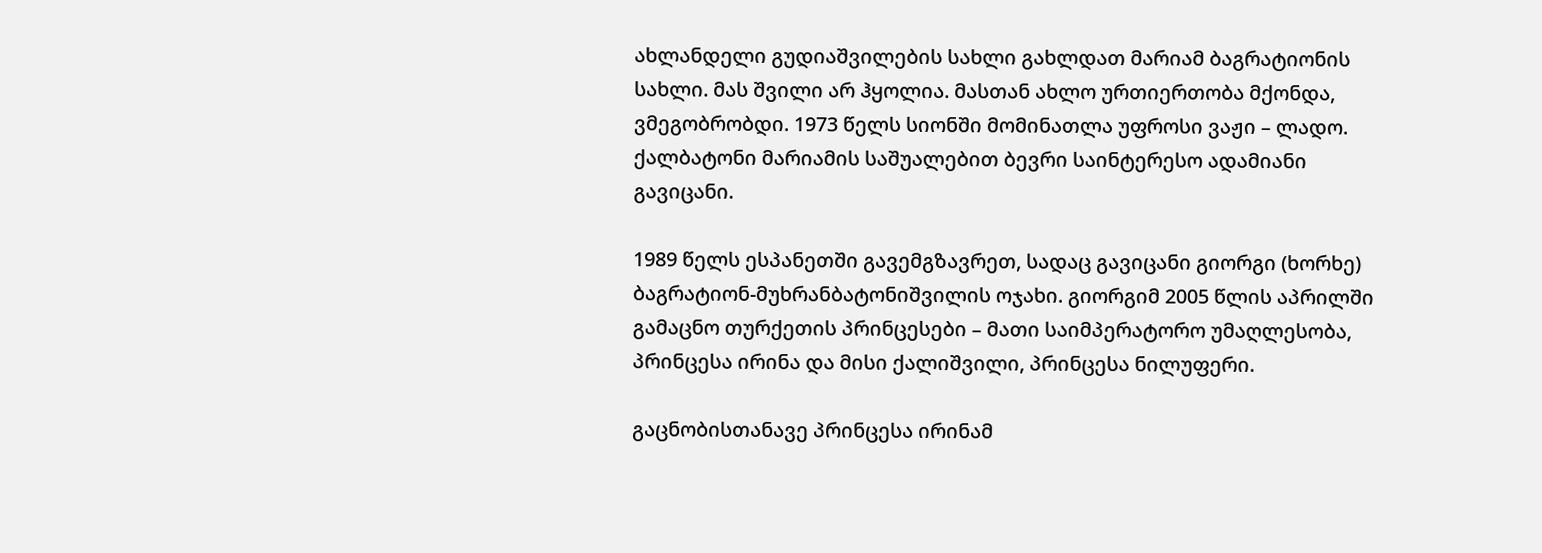ახლანდელი გუდიაშვილების სახლი გახლდათ მარიამ ბაგრატიონის სახლი. მას შვილი არ ჰყოლია. მასთან ახლო ურთიერთობა მქონდა, ვმეგობრობდი. 1973 წელს სიონში მომინათლა უფროსი ვაჟი – ლადო. ქალბატონი მარიამის საშუალებით ბევრი საინტერესო ადამიანი გავიცანი.

1989 წელს ესპანეთში გავემგზავრეთ, სადაც გავიცანი გიორგი (ხორხე) ბაგრატიონ-მუხრანბატონიშვილის ოჯახი. გიორგიმ 2005 წლის აპრილში გამაცნო თურქეთის პრინცესები – მათი საიმპერატორო უმაღლესობა, პრინცესა ირინა და მისი ქალიშვილი, პრინცესა ნილუფერი.

გაცნობისთანავე პრინცესა ირინამ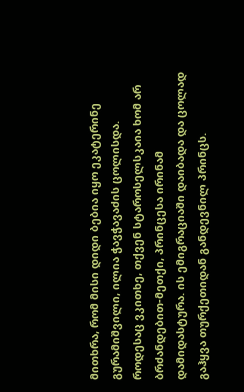მითხრა, რომ მისი დიდი ბებია იყო ეკატერინე გურამიშვილი, ილია ჭავჭავაძის ცოლისდა. როდესაც ვკითხე, თქვენ სტაროსელსკაია ხომ არ ბრძანდებით-მეთქი, პრინცესა ირინამ დამიდასტურა. ის ემიგრაციაში დაიბადა და ცოლად გაჰყვა თურქეთიდან განდევნილ პრინცს.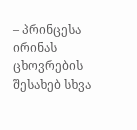– პრინცესა ირინას ცხოვრების შესახებ სხვა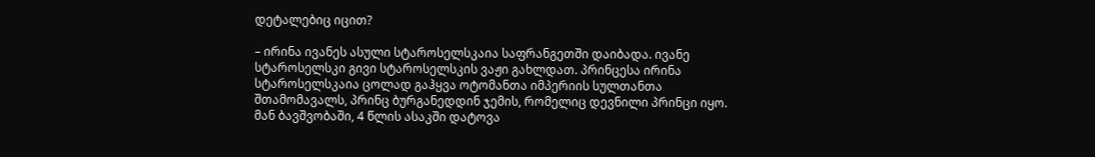დეტალებიც იცით?

– ირინა ივანეს ასული სტაროსელსკაია საფრანგეთში დაიბადა. ივანე სტაროსელსკი გივი სტაროსელსკის ვაჟი გახლდათ. პრინცესა ირინა სტაროსელსკაია ცოლად გაჰყვა ოტომანთა იმპერიის სულთანთა შთამომავალს, პრინც ბურგანედდინ ჯემის, რომელიც დევნილი პრინცი იყო. მან ბავშვობაში, 4 წლის ასაკში დატოვა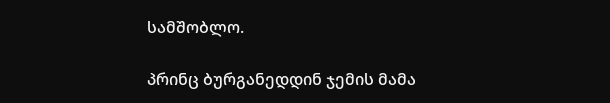სამშობლო.

პრინც ბურგანედდინ ჯემის მამა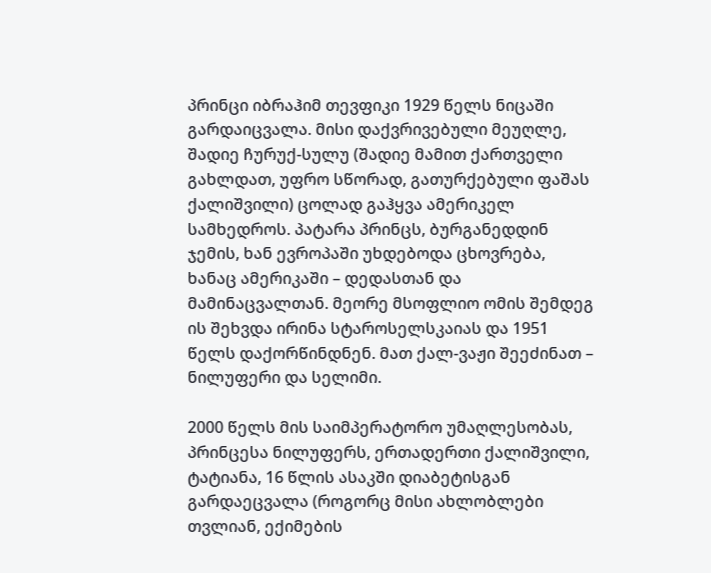პრინცი იბრაჰიმ თევფიკი 1929 წელს ნიცაში გარდაიცვალა. მისი დაქვრივებული მეუღლე, შადიე ჩურუქ-სულუ (შადიე მამით ქართველი გახლდათ, უფრო სწორად, გათურქებული ფაშას ქალიშვილი) ცოლად გაჰყვა ამერიკელ სამხედროს. პატარა პრინცს, ბურგანედდინ ჯემის, ხან ევროპაში უხდებოდა ცხოვრება, ხანაც ამერიკაში – დედასთან და მამინაცვალთან. მეორე მსოფლიო ომის შემდეგ ის შეხვდა ირინა სტაროსელსკაიას და 1951 წელს დაქორწინდნენ. მათ ქალ-ვაჟი შეეძინათ – ნილუფერი და სელიმი.

2000 წელს მის საიმპერატორო უმაღლესობას, პრინცესა ნილუფერს, ერთადერთი ქალიშვილი, ტატიანა, 16 წლის ასაკში დიაბეტისგან გარდაეცვალა (როგორც მისი ახლობლები თვლიან, ექიმების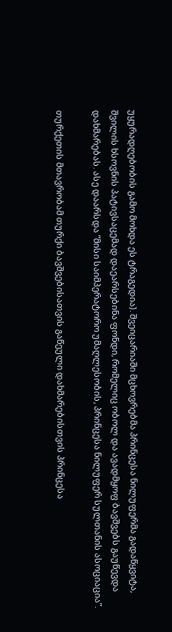უყურადღებობის გამო მოხდა ეს ტრაგედია). შვეიცარიაში მცხოვრებმა პრინცესა ნილუფერმა გადაწყვიტა, შვილის ხსოვნის პატივსაცემად დაეარსებინა ფონდი, რომელიც ობოლ და ავადმყოფ ბავშვებს გაუწევდა დახმარებას. ასე დაარსდა “მისი საიმპერატორო უმაღლესობის, პრინცესა ნილუფერ სულთანის ასოციაცია”.

თურქეთის მთავრობამ თურქი ბავშვებისათვის გაწეული დახმარებისთვის პრინცესა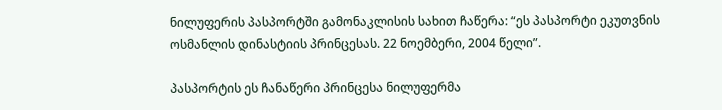ნილუფერის პასპორტში გამონაკლისის სახით ჩაწერა: “ეს პასპორტი ეკუთვნის ოსმანლის დინასტიის პრინცესას. 22 ნოემბერი, 2004 წელი”.

პასპორტის ეს ჩანაწერი პრინცესა ნილუფერმა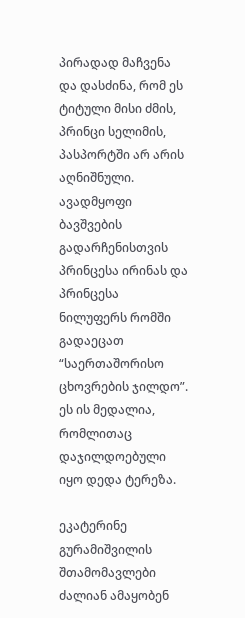პირადად მაჩვენა და დასძინა, რომ ეს ტიტული მისი ძმის, პრინცი სელიმის, პასპორტში არ არის აღნიშნული. ავადმყოფი ბავშვების გადარჩენისთვის პრინცესა ირინას და პრინცესა ნილუფერს რომში გადაეცათ “საერთაშორისო ცხოვრების ჯილდო”. ეს ის მედალია, რომლითაც დაჯილდოებული იყო დედა ტერეზა.

ეკატერინე გურამიშვილის შთამომავლები ძალიან ამაყობენ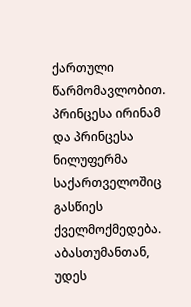ქართული წარმომავლობით. პრინცესა ირინამ და პრინცესა ნილუფერმა საქართველოშიც გასწიეს ქველმოქმედება. აბასთუმანთან, უდეს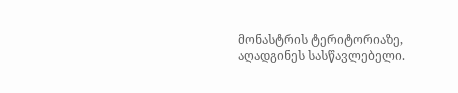მონასტრის ტერიტორიაზე, აღადგინეს სასწავლებელი.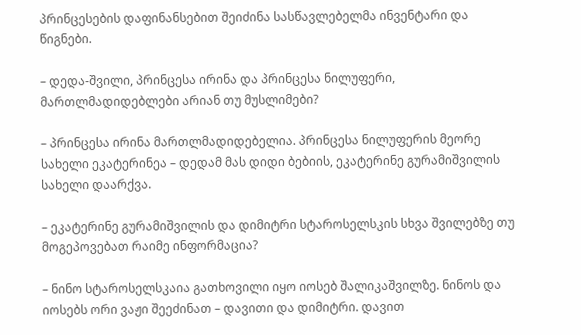პრინცესების დაფინანსებით შეიძინა სასწავლებელმა ინვენტარი და წიგნები.

– დედა-შვილი, პრინცესა ირინა და პრინცესა ნილუფერი, მართლმადიდებლები არიან თუ მუსლიმები?

– პრინცესა ირინა მართლმადიდებელია. პრინცესა ნილუფერის მეორე სახელი ეკატერინეა – დედამ მას დიდი ბებიის, ეკატერინე გურამიშვილის სახელი დაარქვა.

– ეკატერინე გურამიშვილის და დიმიტრი სტაროსელსკის სხვა შვილებზე თუ მოგეპოვებათ რაიმე ინფორმაცია?

– ნინო სტაროსელსკაია გათხოვილი იყო იოსებ შალიკაშვილზე. ნინოს და იოსებს ორი ვაჟი შეეძინათ – დავითი და დიმიტრი. დავით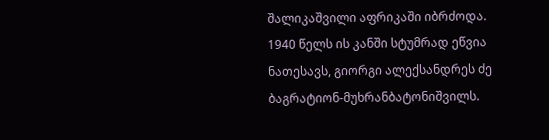შალიკაშვილი აფრიკაში იბრძოდა. 1940 წელს ის კანში სტუმრად ეწვია ნათესავს, გიორგი ალექსანდრეს ძე ბაგრატიონ-მუხრანბატონიშვილს.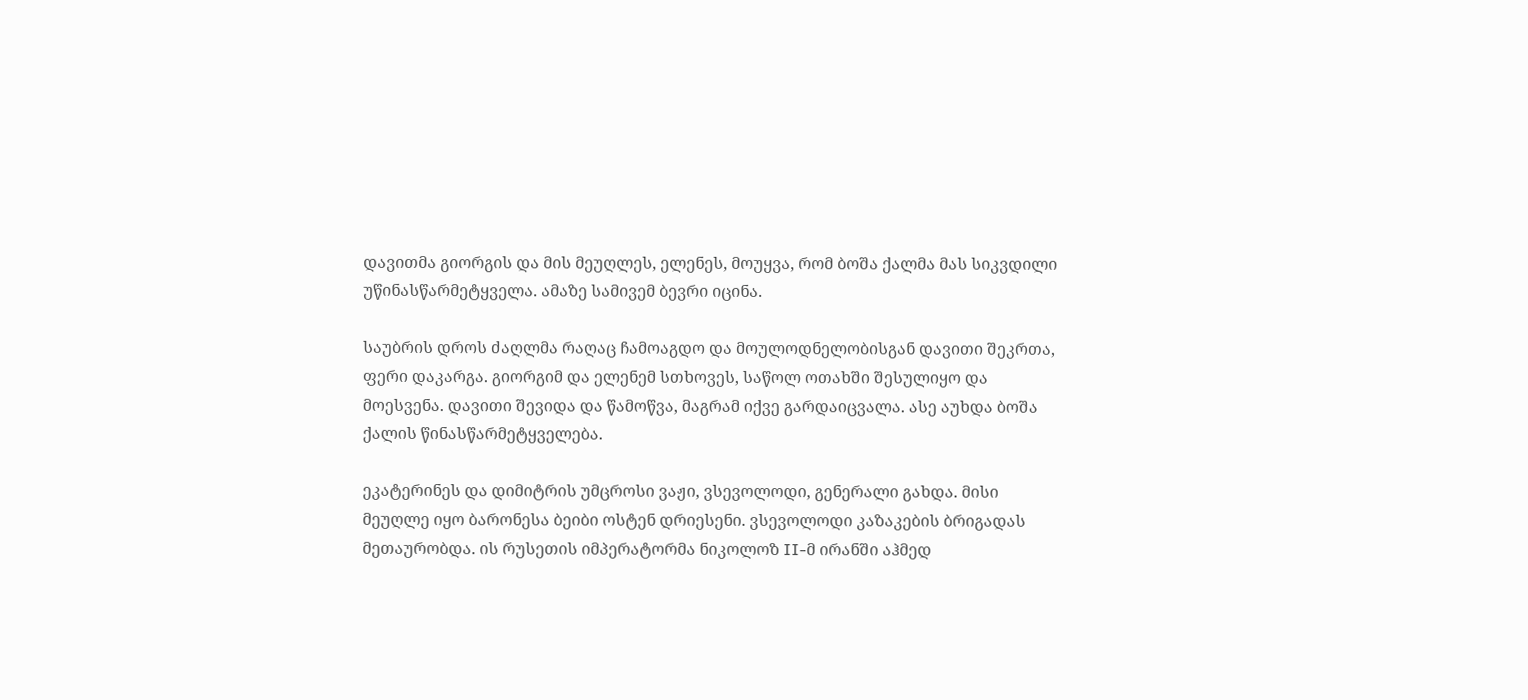დავითმა გიორგის და მის მეუღლეს, ელენეს, მოუყვა, რომ ბოშა ქალმა მას სიკვდილი უწინასწარმეტყველა. ამაზე სამივემ ბევრი იცინა.

საუბრის დროს ძაღლმა რაღაც ჩამოაგდო და მოულოდნელობისგან დავითი შეკრთა, ფერი დაკარგა. გიორგიმ და ელენემ სთხოვეს, საწოლ ოთახში შესულიყო და მოესვენა. დავითი შევიდა და წამოწვა, მაგრამ იქვე გარდაიცვალა. ასე აუხდა ბოშა ქალის წინასწარმეტყველება.

ეკატერინეს და დიმიტრის უმცროსი ვაჟი, ვსევოლოდი, გენერალი გახდა. მისი მეუღლე იყო ბარონესა ბეიბი ოსტენ დრიესენი. ვსევოლოდი კაზაკების ბრიგადას მეთაურობდა. ის რუსეთის იმპერატორმა ნიკოლოზ II-მ ირანში აჰმედ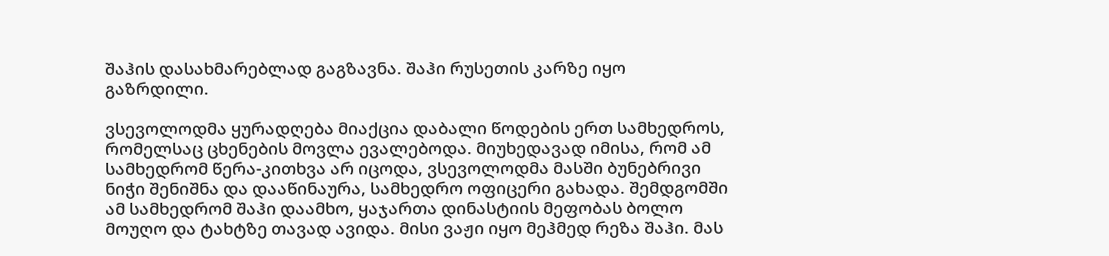შაჰის დასახმარებლად გაგზავნა. შაჰი რუსეთის კარზე იყო გაზრდილი.

ვსევოლოდმა ყურადღება მიაქცია დაბალი წოდების ერთ სამხედროს, რომელსაც ცხენების მოვლა ევალებოდა. მიუხედავად იმისა, რომ ამ სამხედრომ წერა-კითხვა არ იცოდა, ვსევოლოდმა მასში ბუნებრივი ნიჭი შენიშნა და დააწინაურა, სამხედრო ოფიცერი გახადა. შემდგომში ამ სამხედრომ შაჰი დაამხო, ყაჯართა დინასტიის მეფობას ბოლო მოუღო და ტახტზე თავად ავიდა. მისი ვაჟი იყო მეჰმედ რეზა შაჰი. მას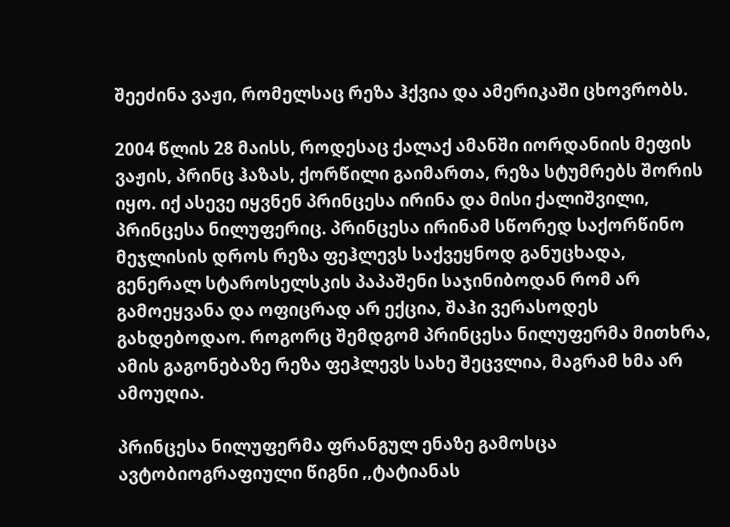შეეძინა ვაჟი, რომელსაც რეზა ჰქვია და ამერიკაში ცხოვრობს.

2004 წლის 28 მაისს, როდესაც ქალაქ ამანში იორდანიის მეფის ვაჟის, პრინც ჰაზას, ქორწილი გაიმართა, რეზა სტუმრებს შორის იყო. იქ ასევე იყვნენ პრინცესა ირინა და მისი ქალიშვილი, პრინცესა ნილუფერიც. პრინცესა ირინამ სწორედ საქორწინო მეჯლისის დროს რეზა ფეჰლევს საქვეყნოდ განუცხადა, გენერალ სტაროსელსკის პაპაშენი საჯინიბოდან რომ არ გამოეყვანა და ოფიცრად არ ექცია, შაჰი ვერასოდეს გახდებოდაო. როგორც შემდგომ პრინცესა ნილუფერმა მითხრა, ამის გაგონებაზე რეზა ფეჰლევს სახე შეცვლია, მაგრამ ხმა არ ამოუღია.

პრინცესა ნილუფერმა ფრანგულ ენაზე გამოსცა ავტობიოგრაფიული წიგნი ,,ტატიანას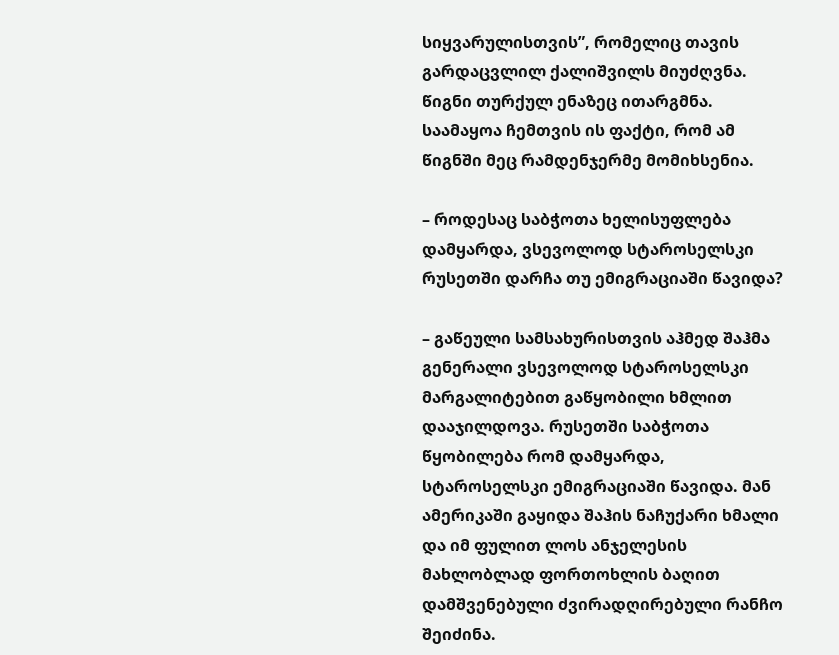სიყვარულისთვის”, რომელიც თავის გარდაცვლილ ქალიშვილს მიუძღვნა. წიგნი თურქულ ენაზეც ითარგმნა. საამაყოა ჩემთვის ის ფაქტი, რომ ამ წიგნში მეც რამდენჯერმე მომიხსენია.

– როდესაც საბჭოთა ხელისუფლება დამყარდა, ვსევოლოდ სტაროსელსკი რუსეთში დარჩა თუ ემიგრაციაში წავიდა?

– გაწეული სამსახურისთვის აჰმედ შაჰმა გენერალი ვსევოლოდ სტაროსელსკი მარგალიტებით გაწყობილი ხმლით დააჯილდოვა. რუსეთში საბჭოთა წყობილება რომ დამყარდა, სტაროსელსკი ემიგრაციაში წავიდა. მან ამერიკაში გაყიდა შაჰის ნაჩუქარი ხმალი და იმ ფულით ლოს ანჯელესის მახლობლად ფორთოხლის ბაღით დამშვენებული ძვირადღირებული რანჩო შეიძინა.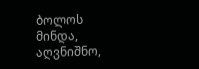ბოლოს მინდა, აღვნიშნო,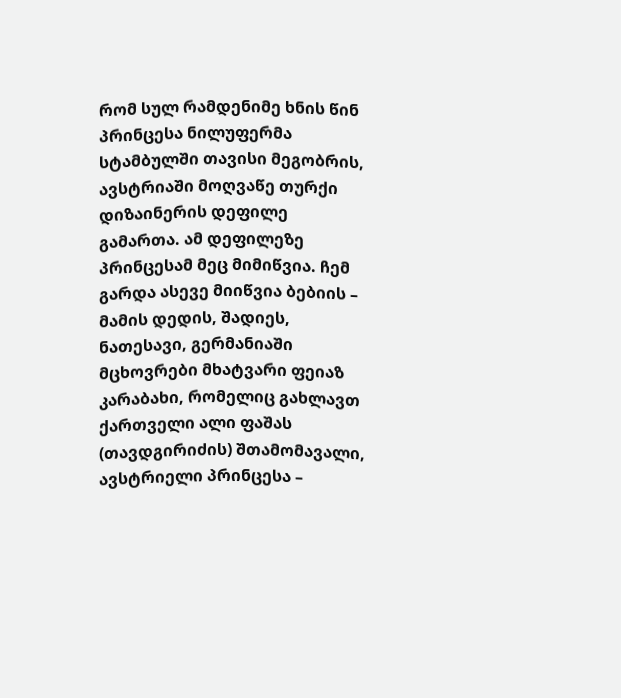რომ სულ რამდენიმე ხნის წინ პრინცესა ნილუფერმა სტამბულში თავისი მეგობრის, ავსტრიაში მოღვაწე თურქი დიზაინერის დეფილე გამართა. ამ დეფილეზე პრინცესამ მეც მიმიწვია. ჩემ გარდა ასევე მიიწვია ბებიის – მამის დედის, შადიეს, ნათესავი, გერმანიაში მცხოვრები მხატვარი ფეიაზ კარაბახი, რომელიც გახლავთ ქართველი ალი ფაშას (თავდგირიძის) შთამომავალი, ავსტრიელი პრინცესა –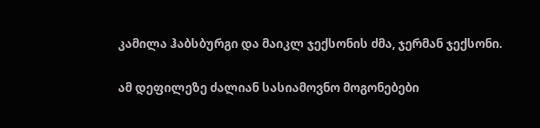კამილა ჰაბსბურგი და მაიკლ ჯექსონის ძმა, ჯერმან ჯექსონი.

ამ დეფილეზე ძალიან სასიამოვნო მოგონებები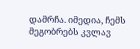დამრჩა. იმედია, ჩემს მეგობრებს კვლავ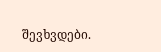შევხვდები.